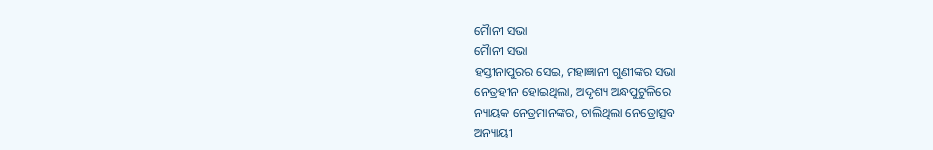ମୈାନୀ ସଭା
ମୈାନୀ ସଭା
ହସ୍ତୀନାପୁରର ସେଇ, ମହାଜ୍ଞାନୀ ଗୁଣୀଙ୍କର ସଭା
ନେତ୍ରହୀନ ହୋଇଥିଲା, ଅଦୃଶ୍ୟ ଅନ୍ଧପୁଟୁଳିରେ
ନ୍ୟାୟକ ନେତ୍ରମାନଙ୍କର, ଚାଲିଥିଲା ନେତ୍ରୋତ୍ସବ
ଅନ୍ୟାୟୀ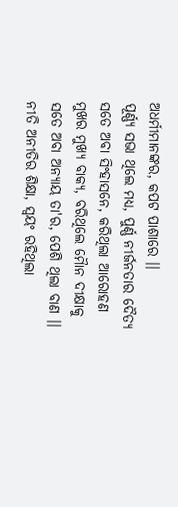ଅଧର୍ମୀମାନଙ୍କର, କପଟ ପାଶାରେ ।।
ପୂର୍ଣ୍ଣ୍ୟ ସଭା ଥିଲେ ମଧ୍ୟ, ପୁର୍ଣ୍ଣ ନୀର୍ଜନତାର ଦୈତ୍ୟ
ସତେ ଅବା ସିଂହାସନେ, କରିଥିଲା ଆରୋହଣ
ମୁଖର ମୁଖ୍ୟ ବାକ୍ୟ, ବରିଥିଲେ ମୈାନ ଦୀକ୍ଷାକୁ
ସତେ ଅବା ଅନ୍ୟାୟ ତା'ର, ପେଶି ଥିଲା ବାଣ ।।
ନୀତି ଅନୀତିର ଶିକ୍ଷା, ସ୍ଵୟଂ ରହିଥିଲା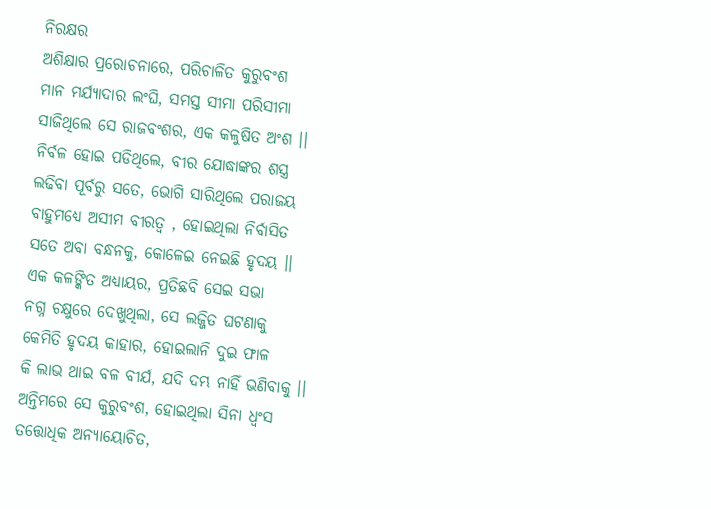ନିରକ୍ଷର
ଅଶିକ୍ଷାର ପ୍ରରୋଚନାରେ, ପରିଚାଳିତ କୁରୁବଂଶ
ମାନ ମର୍ଯ୍ୟାଦାର ଲଂଘି, ସମସ୍ତ ସୀମା ପରିସୀମା
ସାଜିଥିଲେ ସେ ରାଜବଂଶର, ଏକ କଳୁଷିତ ଅଂଶ ।।
ନିର୍ବଳ ହୋଇ ପଡିଥିଲେ, ବୀର ଯୋଦ୍ଧାଙ୍କର ଶସ୍ତ୍ର
ଲଢିବା ପୂର୍ବରୁ ସତେ, ଭୋଗି ସାରିଥିଲେ ପରାଜୟ
ବାହୁମଧ୍ୟେ ଅସୀମ ବୀରତ୍ଵ , ହୋଇଥିଲା ନିର୍ବାସିତ
ସତେ ଅବା ବନ୍ଧନକୁ, କୋଳେଇ ନେଇଛି ହୃଦୟ ।।
ଏକ କଳଙ୍କିତ ଅଧ୍ୟାୟର, ପ୍ରତିଛବି ସେଇ ସଭା
ନଗ୍ନ ଚକ୍ଷୁରେ ଦେଖୁଥିଲା, ସେ ଲଜ୍ଜିତ ଘଟଣାକୁ
କେମିତି ହୃଦୟ କାହାର, ହୋଇଲାନି ଦୁଇ ଫାଳ
କି ଲାଭ ଥାଇ ବଳ ବୀର୍ଯ, ଯଦି ଦମ୍ଭ ନାହିଁ ଭଣିବାକୁ ।।
ଅନ୍ତିମରେ ସେ କୁରୁବଂଶ, ହୋଇଥିଲା ସିନା ଧ୍ଵଂସ
ତତ୍ତୋଧିକ ଅନ୍ୟାୟୋଚିତ,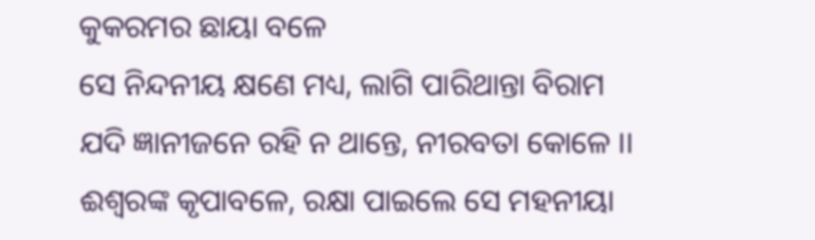କୁକରମର ଛାୟା ବଳେ
ସେ ନିନ୍ଦନୀୟ କ୍ଷଣେ ମଧ୍ୟ, ଲାଗି ପାରିଥାନ୍ତା ବିରାମ
ଯଦି ଜ୍ଞାନୀଜନେ ରହି ନ ଥାନ୍ତେ, ନୀରବତା କୋଳେ ।।
ଈଶ୍ଵରଙ୍କ କୃପାବଳେ, ରକ୍ଷା ପାଇଲେ ସେ ମହନୀୟା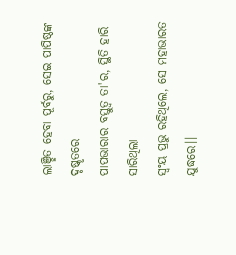ଲାଞ୍ଛିତ ହେବା ପୂର୍ବରୁ, ସେଇ ପାପିଷ୍ଠଙ୍କ ଦୃଷ୍କୃତରେ
ପାପଭାରାର ବସ୍ତୁତ୍ଵ ତା'ର, ସ୍ଥିତି ହାରି ସାରିଥିଲା
ସ୍ଵଂୟ ପ୍ରଭୁ ରହିଥିଲେ, ସେ ମହାଭାରତ ଯୁଦ୍ଧରେ।।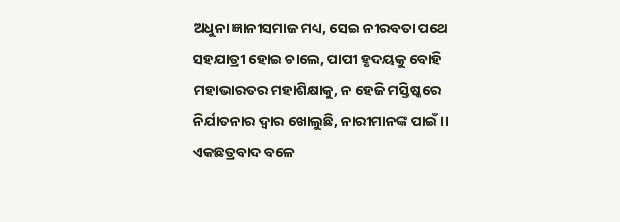ଅଧୁନା ଜ୍ଞାନୀସମାଜ ମଧ୍ୟ, ସେଇ ନୀରବତା ପଥେ
ସହଯାତ୍ରୀ ହୋଇ ଚାଲେ, ପାପୀ ହୃଦୟକୁ ବୋହି
ମହାଭାରତର ମହାଶିକ୍ଷାକୁ, ନ ହେଜି ମସ୍ତିଷ୍କରେ
ନିର୍ଯାତନାର ଦ୍ଵାର ଖୋଲୁଛି, ନାରୀମାନଙ୍କ ପାଇଁ ।।
ଏକଛତ୍ରବାଦ ବଳେ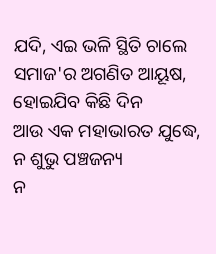ଯଦି, ଏଇ ଭଳି ସ୍ଥିତି ଚାଲେ
ସମାଜ'ର ଅଗଣିତ ଆୟୂଷ, ହୋଇଯିବ କିଛି ଦିନ
ଆଉ ଏକ ମହାଭାରତ ଯୁଦ୍ଧେ, ନ ଶୁଭୁ ପଞ୍ଚଜନ୍ୟ
ନ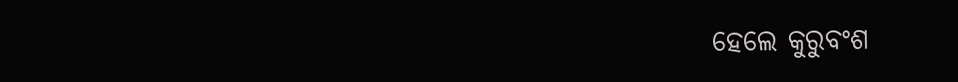ହେଲେ କୁରୁବଂଶ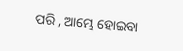ପରି , ଆମ୍ଭେ ହୋଇବା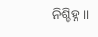ନିଶ୍ଚିହ୍ନ ।।